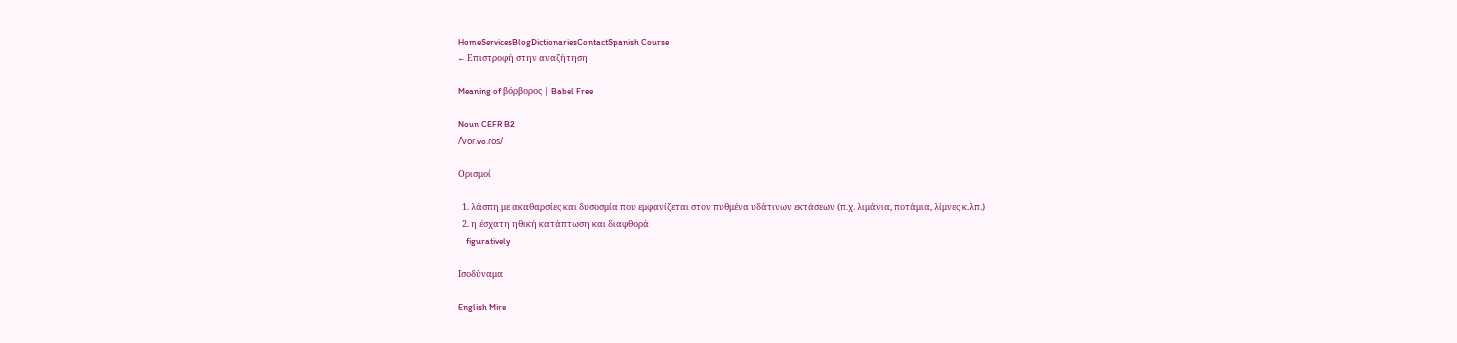HomeServicesBlogDictionariesContactSpanish Course
← Επιστροφή στην αναζήτηση

Meaning of βόρβορος | Babel Free

Noun CEFR B2
/ˈvoɾ.vo.ɾos/

Ορισμοί

  1. λάσπη με ακαθαρσίες και δυσοσμία που εμφανίζεται στον πυθμένα υδάτινων εκτάσεων (π.χ. λιμάνια, ποτάμια, λίμνες κ.λπ.)
  2. η έσχατη ηθική κατάπτωση και διαφθορά
    figuratively

Ισοδύναμα

English Mire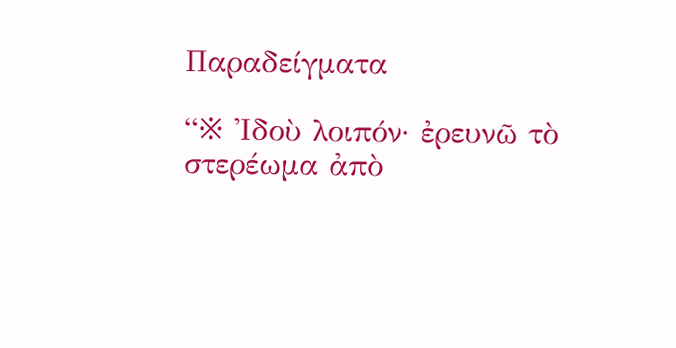Παραδείγματα

“※ Ἰδοὺ λοιπόν· ἐρευνῶ τὸ στερέωμα ἀπὸ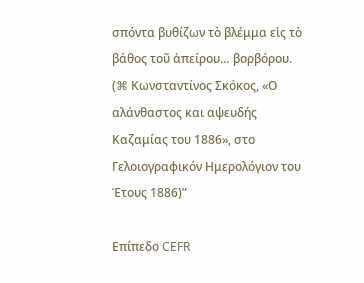σπόντα βυθίζων τὸ βλέμμα εἰς τὸ βάθος τοῦ ἀπείρου… βορβόρου. (⌘ Κωνσταντίνος Σκόκος, «Ο αλάνθαστος και αψευδής Καζαμίας του 1886», στο Γελοιογραφικόν Ημερολόγιον του Έτους 1886)”

Επίπεδο CEFR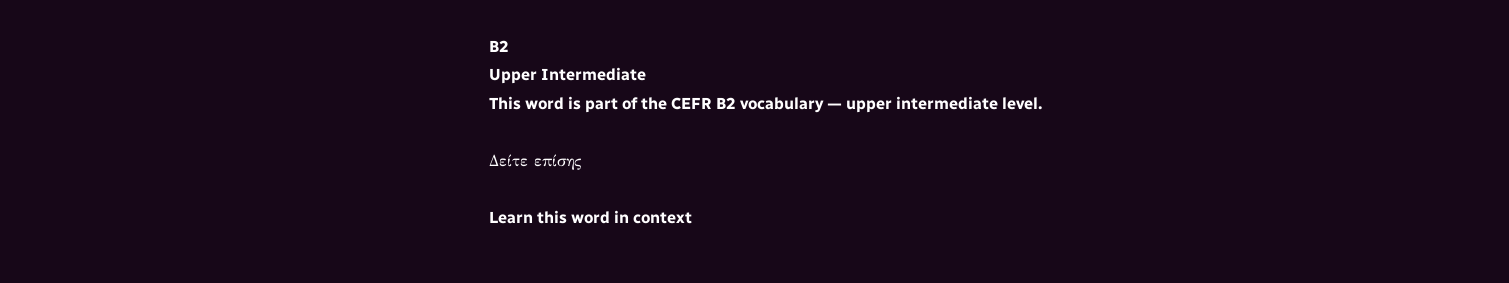B2
Upper Intermediate
This word is part of the CEFR B2 vocabulary — upper intermediate level.

Δείτε επίσης

Learn this word in context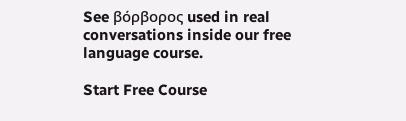See βόρβορος used in real conversations inside our free language course.

Start Free Course